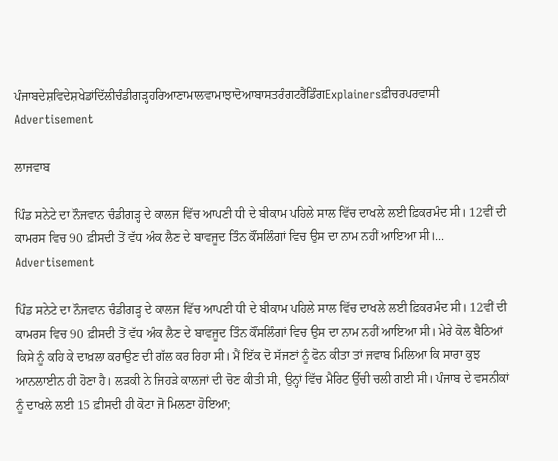ਪੰਜਾਬਦੇਸ਼ਵਿਦੇਸ਼ਖੇਡਾਂਦਿੱਲੀਚੰਡੀਗੜ੍ਹਹਰਿਆਣਾਮਾਲਵਾਮਾਝਾਦੋਆਬਾਸਤਰੰਗਟਰੈਂਡਿੰਗExplainersਫ਼ੀਚਰਪਰਵਾਸੀ
Advertisement

ਲਾਜਵਾਬ

ਪਿੰਡ ਸਨੇਟੇ ਦਾ ਨੌਜਵਾਨ ਚੰਡੀਗੜ੍ਹ ਦੇ ਕਾਲਜ ਵਿੱਚ ਆਪਣੀ ਧੀ ਦੇ ਬੀਕਾਮ ਪਹਿਲੇ ਸਾਲ ਵਿੱਚ ਦਾਖਲੇ ਲਈ ਫ਼ਿਕਰਮੰਦ ਸੀ। 12ਵੀਂ ਦੀ ਕਾਮਰਸ ਵਿਚ 90 ਫ਼ੀਸਦੀ ਤੋਂ ਵੱਧ ਅੰਕ ਲੈਣ ਦੇ ਬਾਵਜੂਦ ਤਿੰਨ ਕੌਂਸਲਿੰਗਾਂ ਵਿਚ ਉਸ ਦਾ ਨਾਮ ਨਹੀਂ ਆਇਆ ਸੀ।...
Advertisement

ਪਿੰਡ ਸਨੇਟੇ ਦਾ ਨੌਜਵਾਨ ਚੰਡੀਗੜ੍ਹ ਦੇ ਕਾਲਜ ਵਿੱਚ ਆਪਣੀ ਧੀ ਦੇ ਬੀਕਾਮ ਪਹਿਲੇ ਸਾਲ ਵਿੱਚ ਦਾਖਲੇ ਲਈ ਫ਼ਿਕਰਮੰਦ ਸੀ। 12ਵੀਂ ਦੀ ਕਾਮਰਸ ਵਿਚ 90 ਫ਼ੀਸਦੀ ਤੋਂ ਵੱਧ ਅੰਕ ਲੈਣ ਦੇ ਬਾਵਜੂਦ ਤਿੰਨ ਕੌਂਸਲਿੰਗਾਂ ਵਿਚ ਉਸ ਦਾ ਨਾਮ ਨਹੀਂ ਆਇਆ ਸੀ। ਮੇਰੇ ਕੋਲ ਬੈਠਿਆਂ ਕਿਸੇ ਨੂੰ ਕਹਿ ਕੇ ਦਾਖ਼ਲਾ ਕਰਾਉਣ ਦੀ ਗੱਲ ਕਰ ਰਿਹਾ ਸੀ। ਮੈਂ ਇੱਕ ਦੋ ਸੱਜਣਾਂ ਨੂੰ ਫੋਨ ਕੀਤਾ ਤਾਂ ਜਵਾਬ ਮਿਲਿਆ ਕਿ ਸਾਰਾ ਕੁਝ ਆਨਲਾਈਨ ਹੀ ਹੋਣਾ ਹੈ। ਲੜਕੀ ਨੇ ਜਿਹੜੇ ਕਾਲਜਾਂ ਦੀ ਚੋਣ ਕੀਤੀ ਸੀ, ਉਨ੍ਹਾਂ ਵਿੱਚ ਮੈਰਿਟ ਉੱਚੀ ਚਲੀ ਗਈ ਸੀ। ਪੰਜਾਬ ਦੇ ਵਸਨੀਕਾਂ ਨੂੰ ਦਾਖਲੇ ਲਈ 15 ਫ਼ੀਸਦੀ ਹੀ ਕੋਟਾ ਜੋ ਮਿਲਣਾ ਹੋਇਆ;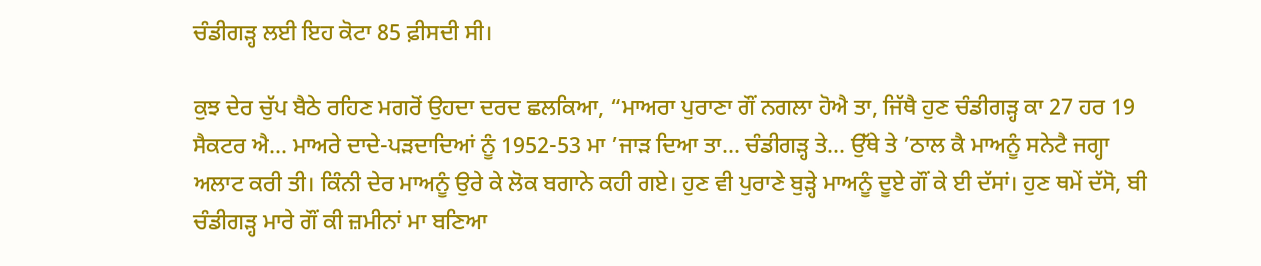ਚੰਡੀਗੜ੍ਹ ਲਈ ਇਹ ਕੋਟਾ 85 ਫ਼ੀਸਦੀ ਸੀ।

ਕੁਝ ਦੇਰ ਚੁੱਪ ਬੈਠੇ ਰਹਿਣ ਮਗਰੋਂ ਉਹਦਾ ਦਰਦ ਛਲਕਿਆ, “ਮਾਅਰਾ ਪੁਰਾਣਾ ਗੌਂ ਨਗਲਾ ਹੋਐ ਤਾ, ਜਿੱਥੈ ਹੁਣ ਚੰਡੀਗੜ੍ਹ ਕਾ 27 ਹਰ 19 ਸੈਕਟਰ ਐ... ਮਾਅਰੇ ਦਾਦੇ-ਪੜਦਾਦਿਆਂ ਨੂੰ 1952-53 ਮਾ ’ਜਾੜ ਦਿਆ ਤਾ... ਚੰਡੀਗੜ੍ਹ ਤੇ... ਉੱਥੇ ਤੇ ’ਠਾਲ ਕੈ ਮਾਅਨੂੰ ਸਨੇਟੈ ਜਗ੍ਹਾ ਅਲਾਟ ਕਰੀ ਤੀ। ਕਿੰਨੀ ਦੇਰ ਮਾਅਨੂੰ ਉਰੇ ਕੇ ਲੋਕ ਬਗਾਨੇ ਕਹੀ ਗਏ। ਹੁਣ ਵੀ ਪੁਰਾਣੇ ਬੁੜ੍ਹੇ ਮਾਅਨੂੰ ਦੂਏ ਗੌਂ ਕੇ ਈ ਦੱਸਾਂ। ਹੁਣ ਥਮੇਂ ਦੱਸੋ, ਬੀ ਚੰਡੀਗੜ੍ਹ ਮਾਰੇ ਗੌਂ ਕੀ ਜ਼ਮੀਨਾਂ ਮਾ ਬਣਿਆ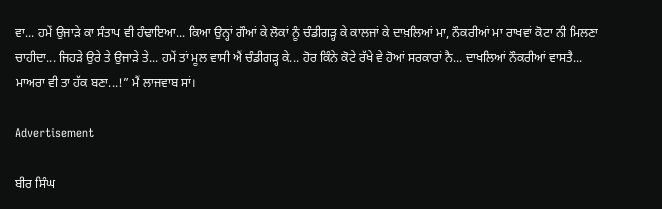ਵਾ... ਹਮੇਂ ਉਜਾੜੇ ਕਾ ਸੰਤਾਪ ਵੀ ਹੰਢਾਇਆ... ਕਿਆ ਉਨ੍ਹਾਂ ਗੌਆਂ ਕੇ ਲੋਕਾਂ ਨੂੰ ਚੰਡੀਗੜ੍ਹ ਕੇ ਕਾਲਜਾਂ ਕੇ ਦਾਖ਼ਲਿਆਂ ਮਾ, ਨੌਕਰੀਆਂ ਮਾ ਰਾਖਵਾਂ ਕੋਟਾ ਨੀ ਮਿਲਣਾ ਚਾਹੀਦਾ... ਜਿਹੜੇ ਉਰੇ ਤੇ ਉਜਾੜੇ ਤੇ... ਹਮੇਂ ਤਾਂ ਮੂਲ ਵਾਸੀ ਐਂ ਚੰਡੀਗੜ੍ਹ ਕੇ... ਹੋਰ ਕਿੰਨੇ ਕੋਟੇ ਰੱਖੇ ਵੇ ਹੋਆਂ ਸਰਕਾਰਾਂ ਨੈ... ਦਾਖਲਿਆਂ ਨੌਕਰੀਆਂ ਵਾਸਤੈ... ਮਾਅਰਾ ਵੀ ਤਾ ਹੱਕ ਬਣਾ...!” ਮੈਂ ਲਾਜਵਾਬ ਸਾਂ।

Advertisement

ਬੀਰ ਸਿੰਘ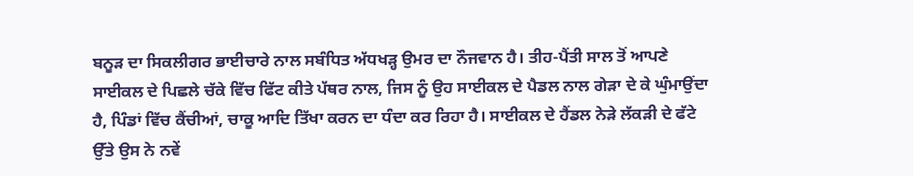ਬਨੂੜ ਦਾ ਸਿਕਲੀਗਰ ਭਾਈਚਾਰੇ ਨਾਲ ਸਬੰਧਿਤ ਅੱਧਖੜ੍ਹ ਉਮਰ ਦਾ ਨੌਜਵਾਨ ਹੈ। ਤੀਹ-ਪੈਂਤੀ ਸਾਲ ਤੋਂ ਆਪਣੇ ਸਾਈਕਲ ਦੇ ਪਿਛਲੇ ਚੱਕੇ ਵਿੱਚ ਫਿੱਟ ਕੀਤੇ ਪੱਥਰ ਨਾਲ, ਜਿਸ ਨੂੰ ਉਹ ਸਾਈਕਲ ਦੇ ਪੈਡਲ ਨਾਲ ਗੇੜਾ ਦੇ ਕੇ ਘੁੰਮਾਉਂਦਾ ਹੈ, ਪਿੰਡਾਂ ਵਿੱਚ ਕੈਂਚੀਆਂ, ਚਾਕੂ ਆਦਿ ਤਿੱਖਾ ਕਰਨ ਦਾ ਧੰਦਾ ਕਰ ਰਿਹਾ ਹੈ। ਸਾਈਕਲ ਦੇ ਹੈਂਡਲ ਨੇੜੇ ਲੱਕੜੀ ਦੇ ਫੱਟੇ ਉੱਤੇ ਉਸ ਨੇ ਨਵੇਂ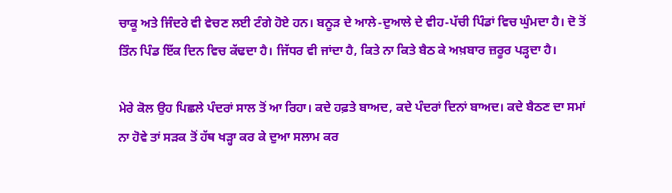ਚਾਕੂ ਅਤੇ ਜਿੰਦਰੇ ਵੀ ਵੇਚਣ ਲਈ ਟੰਗੇ ਹੋਏ ਹਨ। ਬਨੂੜ ਦੇ ਆਲੇ-ਦੁਆਲੇ ਦੇ ਵੀਹ-ਪੱਚੀ ਪਿੰਡਾਂ ਵਿਚ ਘੁੰਮਦਾ ਹੈ। ਦੋ ਤੋਂ ਤਿੰਨ ਪਿੰਡ ਇੱਕ ਦਿਨ ਵਿਚ ਕੱਢਦਾ ਹੈ। ਜਿੱਧਰ ਵੀ ਜਾਂਦਾ ਹੈ, ਕਿਤੇ ਨਾ ਕਿਤੇ ਬੈਠ ਕੇ ਅਖ਼ਬਾਰ ਜ਼ਰੂਰ ਪੜ੍ਹਦਾ ਹੈ।

ਮੇਰੇ ਕੋਲ ਉਹ ਪਿਛਲੇ ਪੰਦਰਾਂ ਸਾਲ ਤੋਂ ਆ ਰਿਹਾ। ਕਦੇ ਹਫ਼ਤੇ ਬਾਅਦ, ਕਦੇ ਪੰਦਰਾਂ ਦਿਨਾਂ ਬਾਅਦ। ਕਦੇ ਬੈਠਣ ਦਾ ਸਮਾਂ ਨਾ ਹੋਵੇ ਤਾਂ ਸੜਕ ਤੋਂ ਹੱਥ ਖੜ੍ਹਾ ਕਰ ਕੇ ਦੁਆ ਸਲਾਮ ਕਰ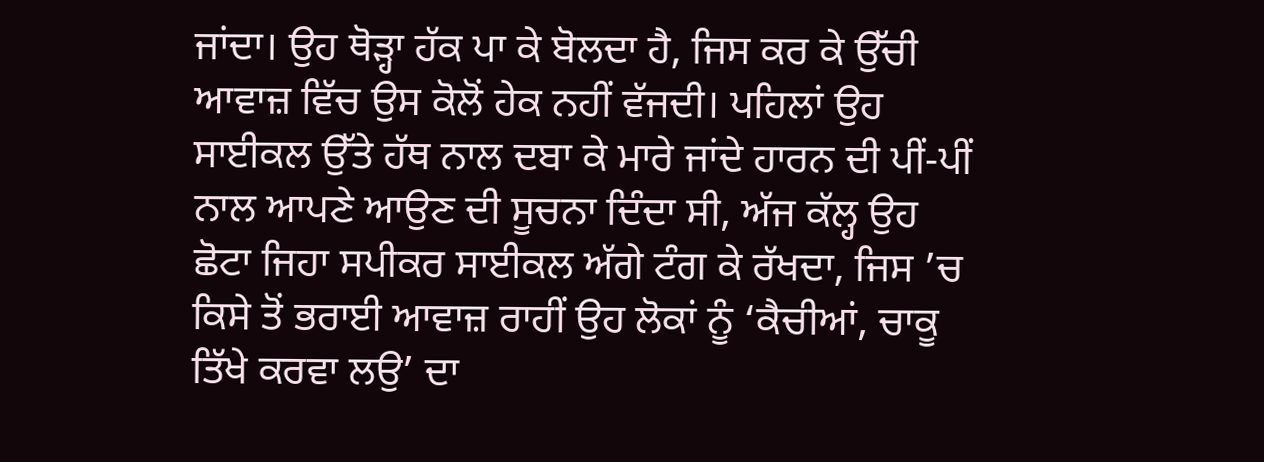ਜਾਂਦਾ। ਉਹ ਥੋੜ੍ਹਾ ਹੱਕ ਪਾ ਕੇ ਬੋਲਦਾ ਹੈ, ਜਿਸ ਕਰ ਕੇ ਉੱਚੀ ਆਵਾਜ਼ ਵਿੱਚ ਉਸ ਕੋਲੋਂ ਹੇਕ ਨਹੀਂ ਵੱਜਦੀ। ਪਹਿਲਾਂ ਉਹ ਸਾਈਕਲ ਉੱਤੇ ਹੱਥ ਨਾਲ ਦਬਾ ਕੇ ਮਾਰੇ ਜਾਂਦੇ ਹਾਰਨ ਦੀ ਪੀਂ-ਪੀਂ ਨਾਲ ਆਪਣੇ ਆਉਣ ਦੀ ਸੂਚਨਾ ਦਿੰਦਾ ਸੀ, ਅੱਜ ਕੱਲ੍ਹ ਉਹ ਛੋਟਾ ਜਿਹਾ ਸਪੀਕਰ ਸਾਈਕਲ ਅੱਗੇ ਟੰਗ ਕੇ ਰੱਖਦਾ, ਜਿਸ ’ਚ ਕਿਸੇ ਤੋਂ ਭਰਾਈ ਆਵਾਜ਼ ਰਾਹੀਂ ਉਹ ਲੋਕਾਂ ਨੂੰ ‘ਕੈਚੀਆਂ, ਚਾਕੂ ਤਿੱਖੇ ਕਰਵਾ ਲਉ’ ਦਾ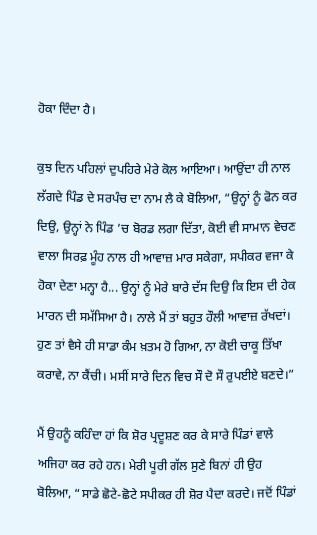ਹੋਕਾ ਦਿੰਦਾ ਹੈ।

ਕੁਝ ਦਿਨ ਪਹਿਲਾਂ ਦੁਪਹਿਰੇ ਮੇਰੇ ਕੋਲ ਆਇਆ। ਆਉਂਦਾ ਹੀ ਨਾਲ ਲੱਗਦੇ ਪਿੰਡ ਦੇ ਸਰਪੰਚ ਦਾ ਨਾਮ ਲੈ ਕੇ ਬੋਲਿਆ, “ਉਨ੍ਹਾਂ ਨੂੰ ਫੋਨ ਕਰ ਦਿਉ, ਉਨ੍ਹਾਂ ਨੇ ਪਿੰਡ ’ਚ ਬੋਰਡ ਲਗਾ ਦਿੱਤਾ, ਕੋਈ ਵੀ ਸਾਮਾਨ ਵੇਚਣ ਵਾਲਾ ਸਿਰਫ਼ ਮੂੰਹ ਨਾਲ ਹੀ ਆਵਾਜ਼ ਮਾਰ ਸਕੇਗਾ, ਸਪੀਕਰ ਵਜਾ ਕੇ ਹੋਕਾ ਦੇਣਾ ਮਨ੍ਹਾ ਹੈ... ਉਨ੍ਹਾਂ ਨੂੰ ਮੇਰੇ ਬਾਰੇ ਦੱਸ ਦਿਉ ਕਿ ਇਸ ਦੀ ਹੇਕ ਮਾਰਨ ਦੀ ਸਮੱਸਿਆ ਹੈ। ਨਾਲੇ ਮੈਂ ਤਾਂ ਬਹੁਤ ਹੌਲੀ ਆਵਾਜ਼ ਰੱਖਦਾਂ। ਹੁਣ ਤਾਂ ਵੈਸੇ ਹੀ ਸਾਡਾ ਕੰਮ ਖ਼ਤਮ ਹੋ ਗਿਆ, ਨਾ ਕੋਈ ਚਾਕੂ ਤਿੱਖਾ ਕਰਾਵੇ, ਨਾ ਕੈਂਚੀ। ਮਸੀਂ ਸਾਰੇ ਦਿਨ ਵਿਚ ਸੌ ਦੋ ਸੌ ਰੁਪਈਏ ਬਣਦੇ।”

ਮੈਂ ਉਹਨੂੰ ਕਹਿੰਦਾ ਹਾਂ ਕਿ ਸ਼ੋਰ ਪ੍ਰਦੂਸ਼ਣ ਕਰ ਕੇ ਸਾਰੇ ਪਿੰਡਾਂ ਵਾਲੇ ਅਜਿਹਾ ਕਰ ਰਹੇ ਹਨ। ਮੇਰੀ ਪੂਰੀ ਗੱਲ ਸੁਣੇ ਬਿਨਾਂ ਹੀ ਉਹ ਬੋਲਿਆ, “ਸਾਡੇ ਛੋਟੇ-ਛੋਟੇ ਸਪੀਕਰ ਹੀ ਸ਼ੋਰ ਪੈਦਾ ਕਰਦੇ। ਜਦੋਂ ਪਿੰਡਾਂ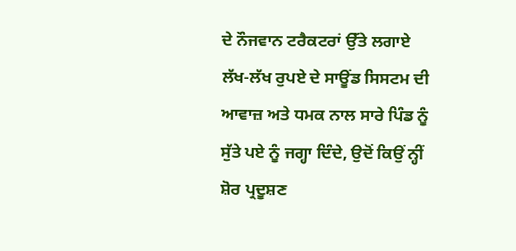ਦੇ ਨੌਜਵਾਨ ਟਰੈਕਟਰਾਂ ਉੱਤੇ ਲਗਾਏ ਲੱਖ-ਲੱਖ ਰੁਪਏ ਦੇ ਸਾਊਂਡ ਸਿਸਟਮ ਦੀ ਆਵਾਜ਼ ਅਤੇ ਧਮਕ ਨਾਲ ਸਾਰੇ ਪਿੰਡ ਨੂੰ ਸੁੱਤੇ ਪਏ ਨੂੰ ਜਗ੍ਹਾ ਦਿੰਦੇ, ਉਦੋਂ ਕਿਉਂ ਨ੍ਹੀਂ ਸ਼ੋਰ ਪ੍ਰਦੂਸ਼ਣ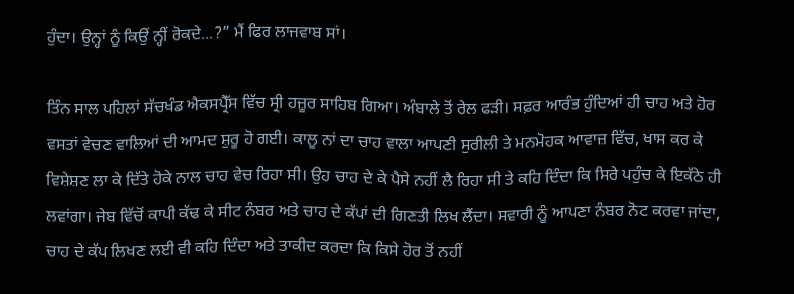ਹੁੰਦਾ। ਉਨ੍ਹਾਂ ਨੂੰ ਕਿਉਂ ਨ੍ਹੀਂ ਰੋਕਦੇ...?” ਮੈਂ ਫਿਰ ਲਾਜਵਾਬ ਸਾਂ।

ਤਿੰਨ ਸਾਲ ਪਹਿਲਾਂ ਸੱਚਖੰਡ ਐਕਸਪ੍ਰੈੱਸ ਵਿੱਚ ਸ੍ਰੀ ਹਜ਼ੂਰ ਸਾਹਿਬ ਗਿਆ। ਅੰਬਾਲੇ ਤੋਂ ਰੇਲ ਫੜੀ। ਸਫ਼ਰ ਆਰੰਭ ਹੁੰਦਿਆਂ ਹੀ ਚਾਹ ਅਤੇ ਹੋਰ ਵਸਤਾਂ ਵੇਚਣ ਵਾਲਿਆਂ ਦੀ ਆਮਦ ਸ਼ੁਰੂ ਹੋ ਗਈ। ਕਾਲੂ ਨਾਂ ਦਾ ਚਾਹ ਵਾਲਾ ਆਪਣੀ ਸੁਰੀਲੀ ਤੇ ਮਨਮੋਹਕ ਆਵਾਜ਼ ਵਿੱਚ, ਖਾਸ ਕਰ ਕੇ ਵਿਸ਼ੇਸ਼ਣ ਲਾ ਕੇ ਦਿੱਤੇ ਹੋਕੇ ਨਾਲ ਚਾਹ ਵੇਚ ਰਿਹਾ ਸੀ। ਉਹ ਚਾਹ ਦੇ ਕੇ ਪੈਸੇ ਨਹੀਂ ਲੈ ਰਿਹਾ ਸੀ ਤੇ ਕਹਿ ਦਿੰਦਾ ਕਿ ਸਿਰੇ ਪਹੁੰਚ ਕੇ ਇਕੱਠੇ ਹੀ ਲਵਾਂਗਾ। ਜੇਬ ਵਿੱਚੋਂ ਕਾਪੀ ਕੱਢ ਕੇ ਸੀਟ ਨੰਬਰ ਅਤੇ ਚਾਹ ਦੇ ਕੱਪਾਂ ਦੀ ਗਿਣਤੀ ਲਿਖ ਲੈਂਦਾ। ਸਵਾਰੀ ਨੂੰ ਆਪਣਾ ਨੰਬਰ ਨੋਟ ਕਰਵਾ ਜਾਂਦਾ, ਚਾਹ ਦੇ ਕੱਪ ਲਿਖਣ ਲਈ ਵੀ ਕਹਿ ਦਿੰਦਾ ਅਤੇ ਤਾਕੀਦ ਕਰਦਾ ਕਿ ਕਿਸੇ ਹੋਰ ਤੋਂ ਨਹੀਂ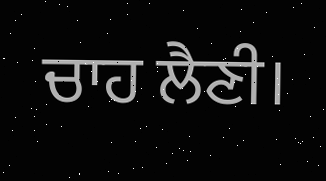ਚਾਹ ਲੈਣੀ।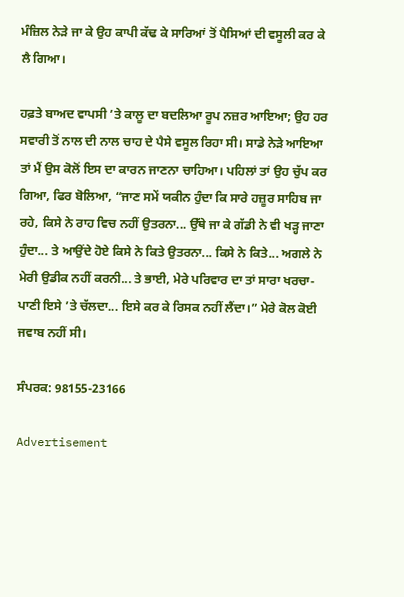ਮੰਜ਼ਿਲ ਨੇੜੇ ਜਾ ਕੇ ਉਹ ਕਾਪੀ ਕੱਢ ਕੇ ਸਾਰਿਆਂ ਤੋਂ ਪੈਸਿਆਂ ਦੀ ਵਸੂਲੀ ਕਰ ਕੇ ਲੈ ਗਿਆ।

ਹਫ਼ਤੇ ਬਾਅਦ ਵਾਪਸੀ ’ਤੇ ਕਾਲੂ ਦਾ ਬਦਲਿਆ ਰੂਪ ਨਜ਼ਰ ਆਇਆ; ਉਹ ਹਰ ਸਵਾਰੀ ਤੋਂ ਨਾਲ ਦੀ ਨਾਲ ਚਾਹ ਦੇ ਪੈਸੇ ਵਸੂਲ ਰਿਹਾ ਸੀ। ਸਾਡੇ ਨੇੜੇ ਆਇਆ ਤਾਂ ਮੈਂ ਉਸ ਕੋਲੋਂ ਇਸ ਦਾ ਕਾਰਨ ਜਾਣਨਾ ਚਾਹਿਆ। ਪਹਿਲਾਂ ਤਾਂ ਉਹ ਚੁੱਪ ਕਰ ਗਿਆ, ਫਿਰ ਬੋਲਿਆ, “ਜਾਣ ਸਮੇਂ ਯਕੀਨ ਹੁੰਦਾ ਕਿ ਸਾਰੇ ਹਜ਼ੂਰ ਸਾਹਿਬ ਜਾ ਰਹੇ, ਕਿਸੇ ਨੇ ਰਾਹ ਵਿਚ ਨਹੀਂ ਉਤਰਨਾ... ਉੱਥੇ ਜਾ ਕੇ ਗੱਡੀ ਨੇ ਵੀ ਖੜ੍ਹ ਜਾਣਾ ਹੁੰਦਾ... ਤੇ ਆਉਂਦੇ ਹੋਏ ਕਿਸੇ ਨੇ ਕਿਤੇ ਉਤਰਨਾ... ਕਿਸੇ ਨੇ ਕਿਤੇ... ਅਗਲੇ ਨੇ ਮੇਰੀ ਉਡੀਕ ਨਹੀਂ ਕਰਨੀ... ਤੇ ਭਾਈ, ਮੇਰੇ ਪਰਿਵਾਰ ਦਾ ਤਾਂ ਸਾਰਾ ਖਰਚਾ-ਪਾਣੀ ਇਸੇ ’ਤੇ ਚੱਲਦਾ... ਇਸੇ ਕਰ ਕੇ ਰਿਸਕ ਨਹੀਂ ਲੈਂਦਾ।” ਮੇਰੇ ਕੋਲ ਕੋਈ ਜਵਾਬ ਨਹੀਂ ਸੀ।

ਸੰਪਰਕ: 98155-23166

Advertisement